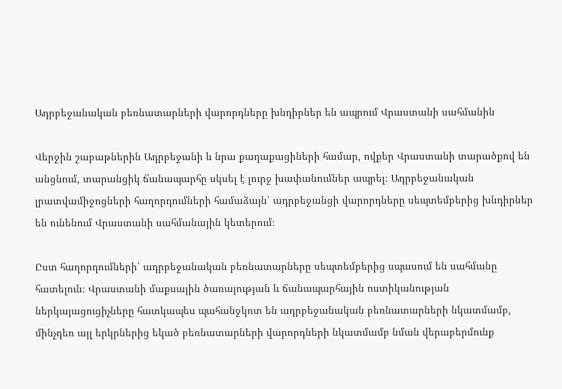Ադրբեջանական բեռնատարների վարորդները խնդիրներ են ապրում Վրաստանի սահմանին

Վերջին շաբաթներին Ադրբեջանի և նրա քաղաքացիների համար, ովքեր Վրաստանի տարածքով են անցնում, տարանցիկ ճանապարհը սկսել է լուրջ խափանումներ ապրել։ Ադրբեջանական լրատվամիջոցների հաղորդումների համաձայն՝ ադրբեջանցի վարորդները սեպտեմբերից խնդիրներ են ունենում Վրաստանի սահմանային կետերում։

Ըստ հաղորդումների՝ ադրբեջանական բեռնատարները սեպտեմբերից սպասում են սահմանը հատելուն։ Վրաստանի մաքսային ծառայության և ճանապարհային ոստիկանության ներկայացուցիչները հատկապես պահանջկոտ են ադրբեջանական բեռնատարների նկատմամբ, մինչդեռ այլ երկրներից եկած բեռնատարների վարորդների նկատմամբ նման վերաբերմունք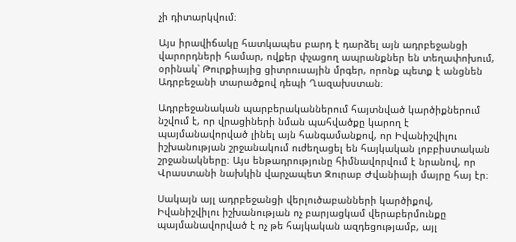չի դիտարկվում։

Այս իրավիճակը հատկապես բարդ է դարձել այն ադրբեջանցի վարորդների համար, ովքեր փչացող ապրանքներ են տեղափոխում, օրինակ՝ Թուրքիայից ցիտրուսային մրգեր, որոնք պետք է անցնեն Ադրբեջանի տարածքով դեպի Ղազախստան։

Ադրբեջանական պարբերականներում հայտնված կարծիքներում նշվում է, որ վրացիների նման պահվածքը կարող է պայմանավորված լինել այն հանգամանքով, որ Իվանիշվիլու իշխանության շրջանակում ուժեղացել են հայկական լոբբիստական շրջանակները։ Այս ենթադրությունը հիմնավորվում է նրանով, որ Վրաստանի նախկին վարչապետ Զուրաբ Ժվանիայի մայրը հայ էր։

Սակայն այլ ադրբեջանցի վերլուծաբանների կարծիքով, Իվանիշվիլու իշխանության ոչ բարյացկամ վերաբերմունքը պայմանավորված է ոչ թե հայկական ազդեցությամբ, այլ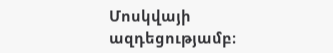Մոսկվայի ազդեցությամբ։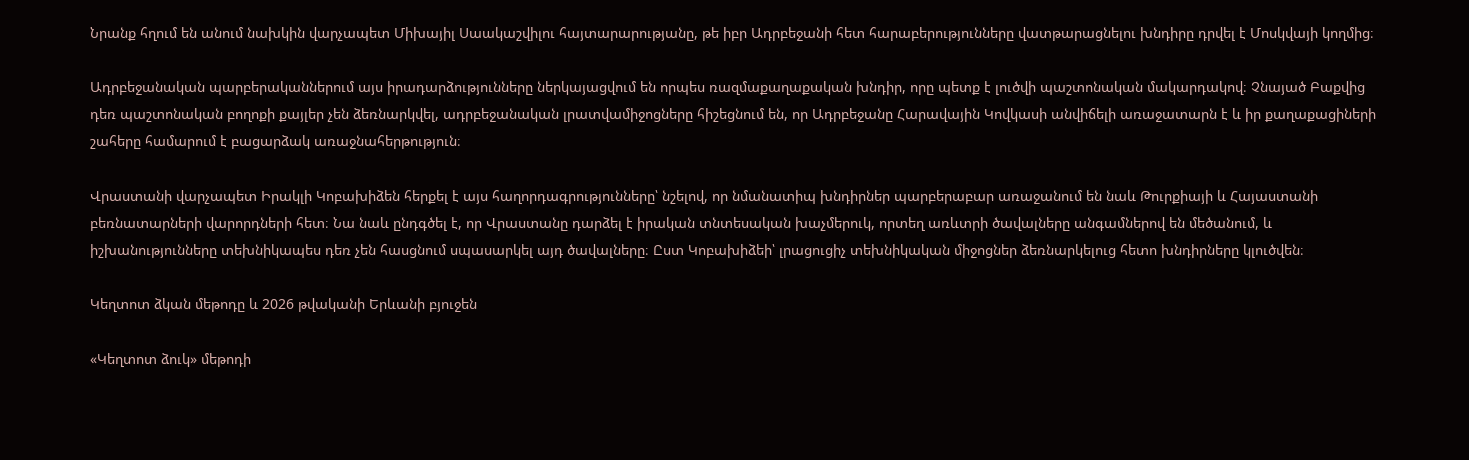Նրանք հղում են անում նախկին վարչապետ Միխայիլ Սաակաշվիլու հայտարարությանը, թե իբր Ադրբեջանի հետ հարաբերությունները վատթարացնելու խնդիրը դրվել է Մոսկվայի կողմից։

Ադրբեջանական պարբերականներում այս իրադարձությունները ներկայացվում են որպես ռազմաքաղաքական խնդիր, որը պետք է լուծվի պաշտոնական մակարդակով։ Չնայած Բաքվից դեռ պաշտոնական բողոքի քայլեր չեն ձեռնարկվել, ադրբեջանական լրատվամիջոցները հիշեցնում են, որ Ադրբեջանը Հարավային Կովկասի անվիճելի առաջատարն է և իր քաղաքացիների շահերը համարում է բացարձակ առաջնահերթություն։

Վրաստանի վարչապետ Իրակլի Կոբախիձեն հերքել է այս հաղորդագրությունները՝ նշելով, որ նմանատիպ խնդիրներ պարբերաբար առաջանում են նաև Թուրքիայի և Հայաստանի բեռնատարների վարորդների հետ։ Նա նաև ընդգծել է, որ Վրաստանը դարձել է իրական տնտեսական խաչմերուկ, որտեղ առևտրի ծավալները անգամներով են մեծանում, և իշխանությունները տեխնիկապես դեռ չեն հասցնում սպասարկել այդ ծավալները։ Ըստ Կոբախիձեի՝ լրացուցիչ տեխնիկական միջոցներ ձեռնարկելուց հետո խնդիրները կլուծվեն։

Կեղտոտ ձկան մեթոդը և 2026 թվականի Երևանի բյուջեն

«Կեղտոտ ձուկ» մեթոդի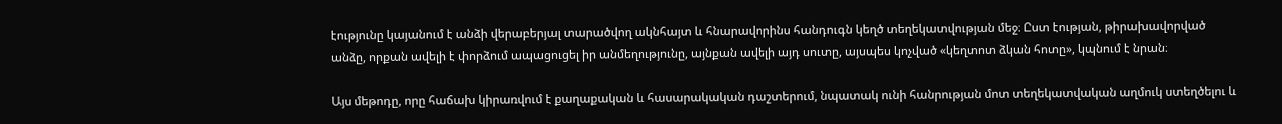էությունը կայանում է անձի վերաբերյալ տարածվող ակնհայտ և հնարավորինս հանդուգն կեղծ տեղեկատվության մեջ։ Ըստ էության, թիրախավորված անձը, որքան ավելի է փորձում ապացուցել իր անմեղությունը, այնքան ավելի այդ սուտը, այսպես կոչված «կեղտոտ ձկան հոտը», կպնում է նրան։

Այս մեթոդը, որը հաճախ կիրառվում է քաղաքական և հասարակական դաշտերում, նպատակ ունի հանրության մոտ տեղեկատվական աղմուկ ստեղծելու և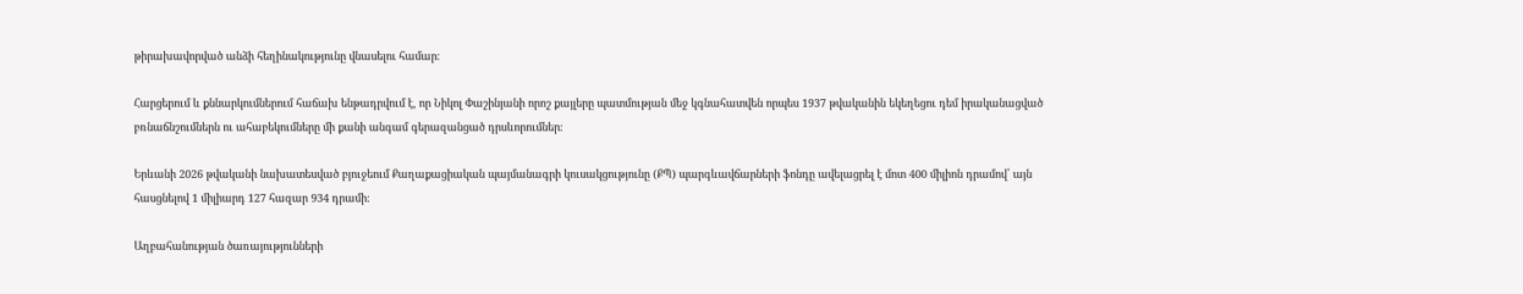թիրախավորված անձի հեղինակությունը վնասելու համար։

Հարցերում և քննարկումներում հաճախ ենթադրվում է, որ Նիկոլ Փաշինյանի որոշ քայլերը պատմության մեջ կգնահատվեն որպես 1937 թվականին եկեղեցու դեմ իրականացված բռնաճնշումներն ու ահաբեկումները մի քանի անգամ գերազանցած դրսևորումներ։

Երևանի 2026 թվականի նախատեսված բյուջեում Քաղաքացիական պայմանագրի կուսակցությունը (ՔՊ) պարգևավճարների ֆոնդը ավելացրել է մոտ 400 միլիոն դրամով՝ այն հասցնելով 1 միլիարդ 127 հազար 934 դրամի։

Աղբահանության ծառայությունների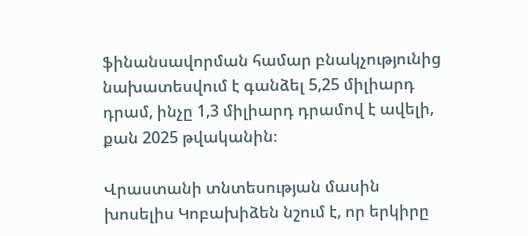ֆինանսավորման համար բնակչությունից նախատեսվում է գանձել 5,25 միլիարդ դրամ, ինչը 1,3 միլիարդ դրամով է ավելի, քան 2025 թվականին։

Վրաստանի տնտեսության մասին խոսելիս Կոբախիձեն նշում է, որ երկիրը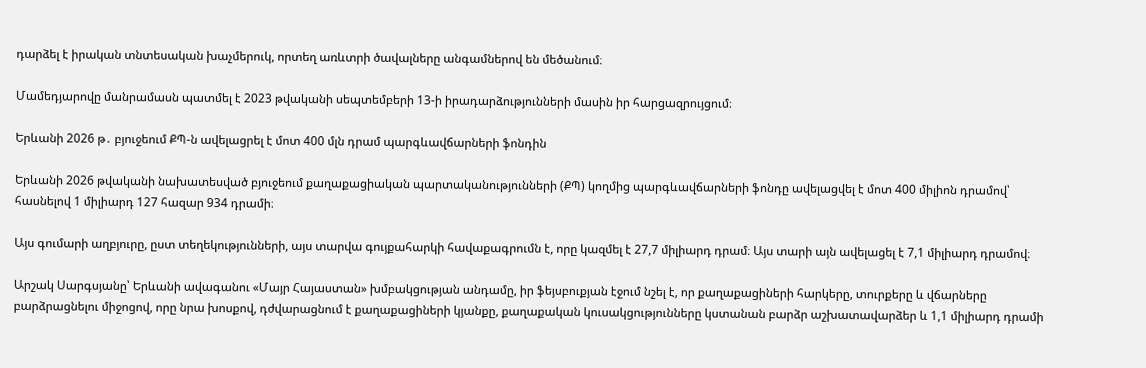դարձել է իրական տնտեսական խաչմերուկ, որտեղ առևտրի ծավալները անգամներով են մեծանում։

Մամեդյարովը մանրամասն պատմել է 2023 թվականի սեպտեմբերի 13-ի իրադարձությունների մասին իր հարցազրույցում։

Երևանի 2026 թ․ բյուջեում ՔՊ-ն ավելացրել է մոտ 400 մլն դրամ պարգևավճարների ֆոնդին

Երևանի 2026 թվականի նախատեսված բյուջեում քաղաքացիական պարտականությունների (ՔՊ) կողմից պարգևավճարների ֆոնդը ավելացվել է մոտ 400 միլիոն դրամով՝ հասնելով 1 միլիարդ 127 հազար 934 դրամի։

Այս գումարի աղբյուրը, ըստ տեղեկությունների, այս տարվա գույքահարկի հավաքագրումն է, որը կազմել է 27,7 միլիարդ դրամ։ Այս տարի այն ավելացել է 7,1 միլիարդ դրամով։

Արշակ Սարգսյանը՝ Երևանի ավագանու «Մայր Հայաստան» խմբակցության անդամը, իր ֆեյսբուքյան էջում նշել է, որ քաղաքացիների հարկերը, տուրքերը և վճարները բարձրացնելու միջոցով, որը նրա խոսքով, դժվարացնում է քաղաքացիների կյանքը, քաղաքական կուսակցությունները կստանան բարձր աշխատավարձեր և 1,1 միլիարդ դրամի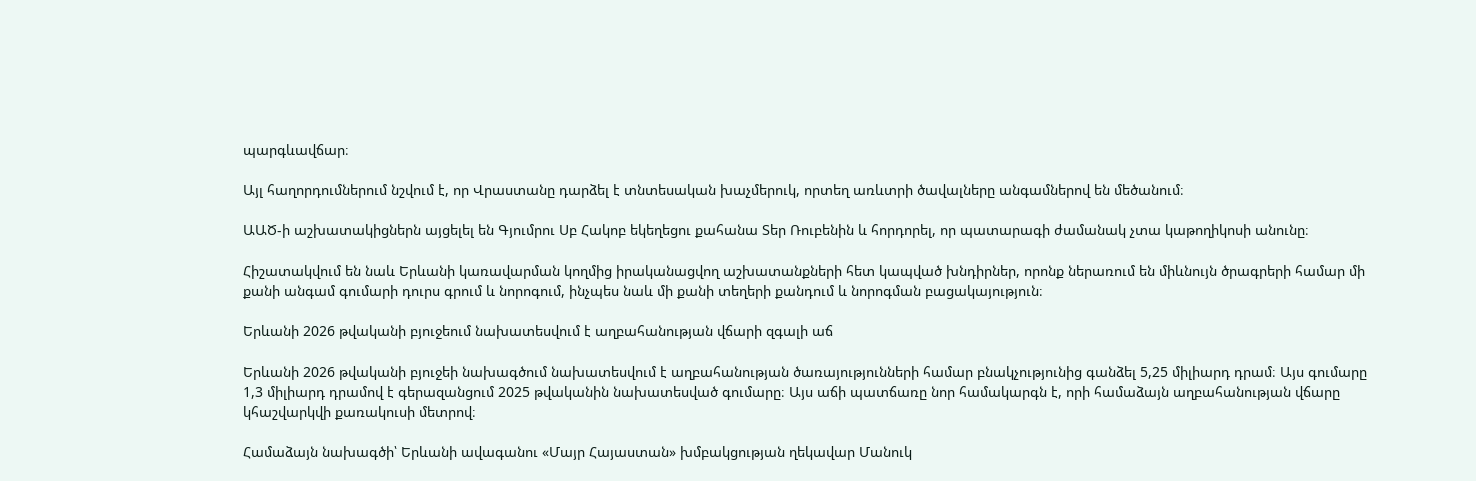պարգևավճար։

Այլ հաղորդումներում նշվում է, որ Վրաստանը դարձել է տնտեսական խաչմերուկ, որտեղ առևտրի ծավալները անգամներով են մեծանում։

ԱԱԾ-ի աշխատակիցներն այցելել են Գյումրու Սբ Հակոբ եկեղեցու քահանա Տեր Ռուբենին և հորդորել, որ պատարագի ժամանակ չտա կաթողիկոսի անունը։

Հիշատակվում են նաև Երևանի կառավարման կողմից իրականացվող աշխատանքների հետ կապված խնդիրներ, որոնք ներառում են միևնույն ծրագրերի համար մի քանի անգամ գումարի դուրս գրում և նորոգում, ինչպես նաև մի քանի տեղերի քանդում և նորոգման բացակայություն։

Երևանի 2026 թվականի բյուջեում նախատեսվում է աղբահանության վճարի զգալի աճ

Երևանի 2026 թվականի բյուջեի նախագծում նախատեսվում է աղբահանության ծառայությունների համար բնակչությունից գանձել 5,25 միլիարդ դրամ։ Այս գումարը 1,3 միլիարդ դրամով է գերազանցում 2025 թվականին նախատեսված գումարը։ Այս աճի պատճառը նոր համակարգն է, որի համաձայն աղբահանության վճարը կհաշվարկվի քառակուսի մետրով։

Համաձայն նախագծի՝ Երևանի ավագանու «Մայր Հայաստան» խմբակցության ղեկավար Մանուկ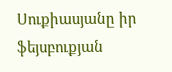Սուքիասյանը իր ֆեյսբուքյան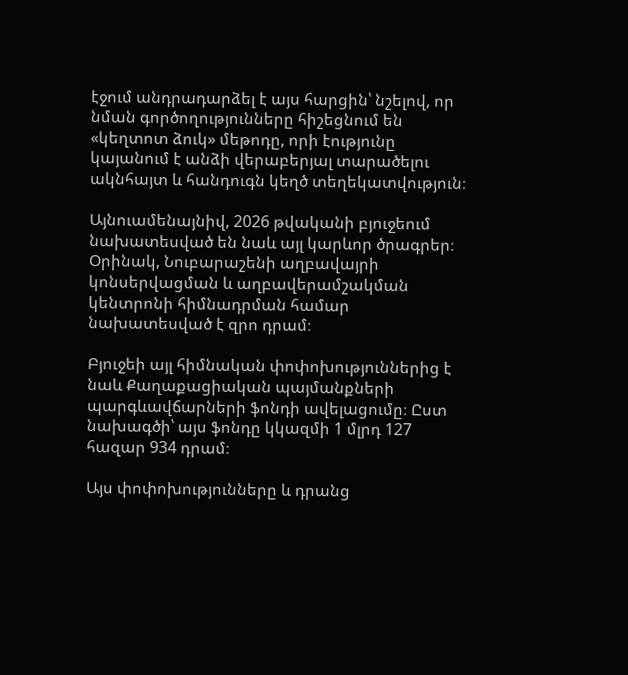էջում անդրադարձել է այս հարցին՝ նշելով, որ նման գործողությունները հիշեցնում են «կեղտոտ ձուկ» մեթոդը, որի էությունը կայանում է անձի վերաբերյալ տարածելու ակնհայտ և հանդուգն կեղծ տեղեկատվություն։

Այնուամենայնիվ, 2026 թվականի բյուջեում նախատեսված են նաև այլ կարևոր ծրագրեր։ Օրինակ, Նուբարաշենի աղբավայրի կոնսերվացման և աղբավերամշակման կենտրոնի հիմնադրման համար նախատեսված է զրո դրամ։

Բյուջեի այլ հիմնական փոփոխություններից է նաև Քաղաքացիական պայմանքների պարգևավճարների ֆոնդի ավելացումը։ Ըստ նախագծի՝ այս ֆոնդը կկազմի 1 մլրդ 127 հազար 934 դրամ։

Այս փոփոխությունները և դրանց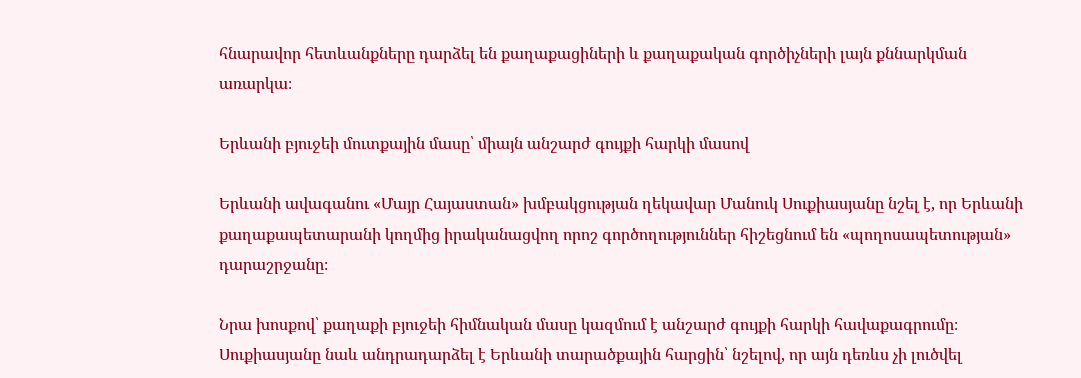հնարավոր հետևանքները դարձել են քաղաքացիների և քաղաքական գործիչների լայն քննարկման առարկա։

Երևանի բյուջեի մուտքային մասը՝ միայն անշարժ գույքի հարկի մասով

Երևանի ավագանու «Մայր Հայաստան» խմբակցության ղեկավար Մանուկ Սուքիասյանը նշել է, որ Երևանի քաղաքապետարանի կողմից իրականացվող որոշ գործողություններ հիշեցնում են «պողոսապետության» դարաշրջանը։

Նրա խոսքով՝ քաղաքի բյուջեի հիմնական մասը կազմում է անշարժ գույքի հարկի հավաքագրումը։ Սուքիասյանը նաև անդրադարձել է Երևանի տարածքային հարցին՝ նշելով, որ այն դեռևս չի լուծվել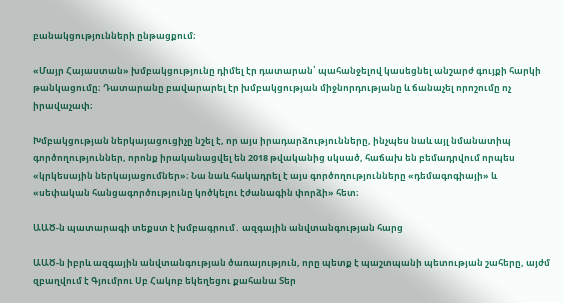բանակցությունների ընթացքում։

«Մայր Հայաստան» խմբակցությունը դիմել էր դատարան՝ պահանջելով կասեցնել անշարժ գույքի հարկի թանկացումը։ Դատարանը բավարարել էր խմբակցության միջնորդությանը և ճանաչել որոշումը ոչ իրավաչափ։

Խմբակցության ներկայացուցիչը նշել է, որ այս իրադարձությունները, ինչպես նաև այլ նմանատիպ գործողություններ, որոնք իրականացվել են 2018 թվականից սկսած, հաճախ են բեմադրվում որպես «կրկեսային ներկայացումներ»։ Նա նաև հակադրել է այս գործողությունները «դեմագոգիայի» և «սեփական հանցագործությունը կոծկելու էժանագին փորձի» հետ։

ԱԱԾ-ն պատարագի տեքստ է խմբագրում․ ազգային անվտանգության հարց

ԱԱԾ-ն իբրև ազգային անվտանգության ծառայություն, որը պետք է պաշտպանի պետության շահերը, այժմ զբաղվում է Գյումրու Սբ Հակոբ եկեղեցու քահանա Տեր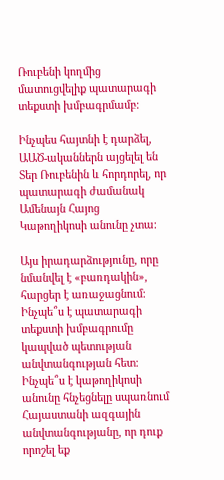Ռուբենի կողմից մատուցվելիք պատարագի տեքստի խմբագրմամբ։

Ինչպես հայտնի է դարձել, ԱԱԾ-ականներն այցելել են Տեր Ռուբենին և հորդորել, որ պատարագի ժամանակ Ամենայն Հայոց Կաթողիկոսի անունը չտա։

Այս իրադարձությունը, որը նմանվել է «բառդակին», հարցեր է առաջացնում։ Ինչպե՞ս է պատարագի տեքստի խմբագրումը կապված պետության անվտանգության հետ։ Ինչպե՞ս է կաթողիկոսի անունը հնչեցնելը սպառնում Հայաստանի ազգային անվտանգությանը, որ դուք որոշել եք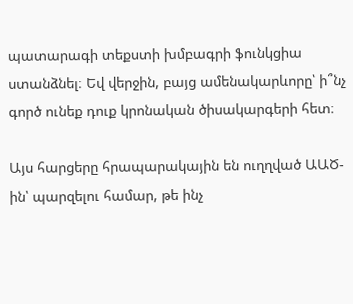պատարագի տեքստի խմբագրի ֆունկցիա ստանձնել։ Եվ վերջին, բայց ամենակարևորը՝ ի՞նչ գործ ունեք դուք կրոնական ծիսակարգերի հետ։

Այս հարցերը հրապարակային են ուղղված ԱԱԾ-ին՝ պարզելու համար, թե ինչ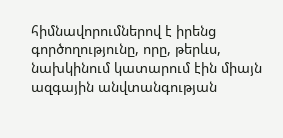հիմնավորումներով է իրենց գործողությունը, որը, թերևս, նախկինում կատարում էին միայն ազգային անվտանգության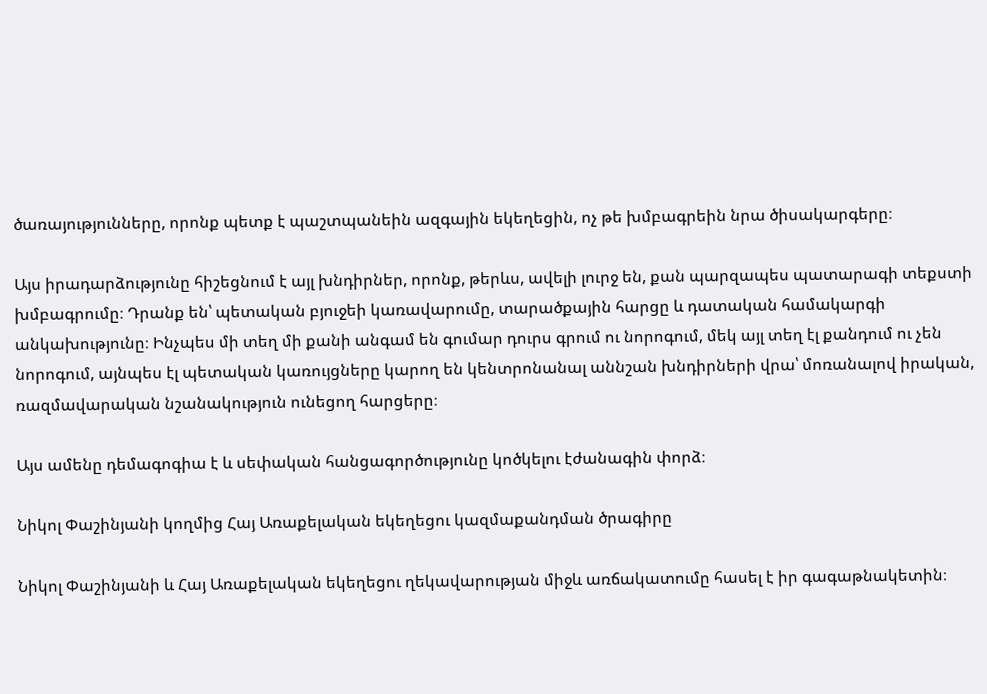ծառայությունները, որոնք պետք է պաշտպանեին ազգային եկեղեցին, ոչ թե խմբագրեին նրա ծիսակարգերը։

Այս իրադարձությունը հիշեցնում է այլ խնդիրներ, որոնք, թերևս, ավելի լուրջ են, քան պարզապես պատարագի տեքստի խմբագրումը։ Դրանք են՝ պետական բյուջեի կառավարումը, տարածքային հարցը և դատական համակարգի անկախությունը։ Ինչպես մի տեղ մի քանի անգամ են գումար դուրս գրում ու նորոգում, մեկ այլ տեղ էլ քանդում ու չեն նորոգում, այնպես էլ պետական կառույցները կարող են կենտրոնանալ աննշան խնդիրների վրա՝ մոռանալով իրական, ռազմավարական նշանակություն ունեցող հարցերը։

Այս ամենը դեմագոգիա է և սեփական հանցագործությունը կոծկելու էժանագին փորձ։

Նիկոլ Փաշինյանի կողմից Հայ Առաքելական եկեղեցու կազմաքանդման ծրագիրը

Նիկոլ Փաշինյանի և Հայ Առաքելական եկեղեցու ղեկավարության միջև առճակատումը հասել է իր գագաթնակետին։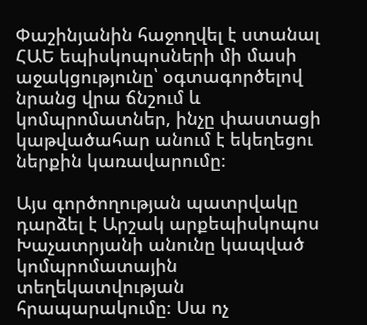Փաշինյանին հաջողվել է ստանալ ՀԱԵ եպիսկոպոսների մի մասի աջակցությունը՝ օգտագործելով նրանց վրա ճնշում և կոմպրոմատներ, ինչը փաստացի կաթվածահար անում է եկեղեցու ներքին կառավարումը։

Այս գործողության պատրվակը դարձել է Արշակ արքեպիսկոպոս Խաչատրյանի անունը կապված կոմպրոմատային տեղեկատվության հրապարակումը։ Սա ոչ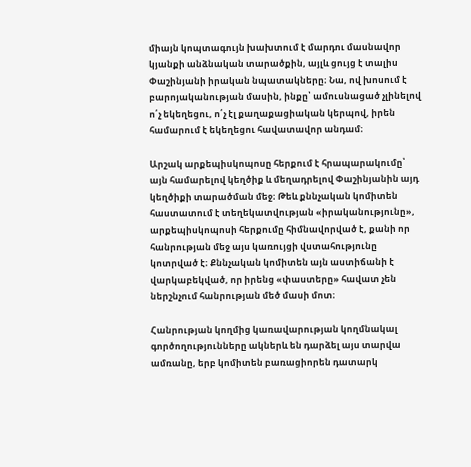միայն կոպտագույն խախտում է մարդու մասնավոր կյանքի անձնական տարածքին, այլև ցույց է տալիս Փաշինյանի իրական նպատակները։ Նա, ով խոսում է բարոյականության մասին, ինքը՝ ամուսնացած չլինելով ո՛չ եկեղեցու, ո՛չ էլ քաղաքացիական կերպով, իրեն համարում է եկեղեցու հավատավոր անդամ։

Արշակ արքեպիսկոպոսը հերքում է հրապարակումը՝ այն համարելով կեղծիք և մեղադրելով Փաշինյանին այդ կեղծիքի տարածման մեջ։ Թեև քննչական կոմիտեն հաստատում է տեղեկատվության «իրականությունը», արքեպիսկոպոսի հերքումը հիմնավորված է, քանի որ հանրության մեջ այս կառույցի վստահությունը կոտրված է։ Քննչական կոմիտեն այն աստիճանի է վարկաբեկված, որ իրենց «փաստերը» հավատ չեն ներշնչում հանրության մեծ մասի մոտ։

Հանրության կողմից կառավարության կողմնակալ գործողությունները ակներև են դարձել այս տարվա ամռանը, երբ կոմիտեն բառացիորեն դատարկ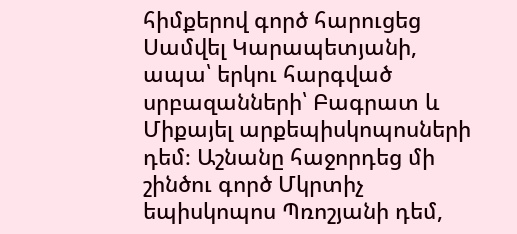հիմքերով գործ հարուցեց Սամվել Կարապետյանի, ապա՝ երկու հարգված սրբազանների՝ Բագրատ և Միքայել արքեպիսկոպոսների դեմ։ Աշնանը հաջորդեց մի շինծու գործ Մկրտիչ եպիսկոպոս Պռոշյանի դեմ,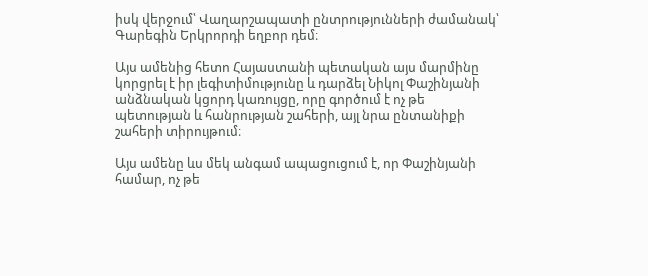իսկ վերջում՝ Վաղարշապատի ընտրությունների ժամանակ՝ Գարեգին Երկրորդի եղբոր դեմ։

Այս ամենից հետո Հայաստանի պետական այս մարմինը կորցրել է իր լեգիտիմությունը և դարձել Նիկոլ Փաշինյանի անձնական կցորդ կառույցը, որը գործում է ոչ թե պետության և հանրության շահերի, այլ նրա ընտանիքի շահերի տիրույթում։

Այս ամենը ևս մեկ անգամ ապացուցում է, որ Փաշինյանի համար, ոչ թե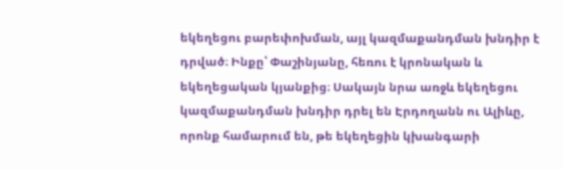եկեղեցու բարեփոխման, այլ կազմաքանդման խնդիր է դրված։ Ինքը՝ Փաշինյանը, հեռու է կրոնական և եկեղեցական կյանքից։ Սակայն նրա առջև եկեղեցու կազմաքանդման խնդիր դրել են Էրդողանն ու Ալիևը, որոնք համարում են, թե եկեղեցին կխանգարի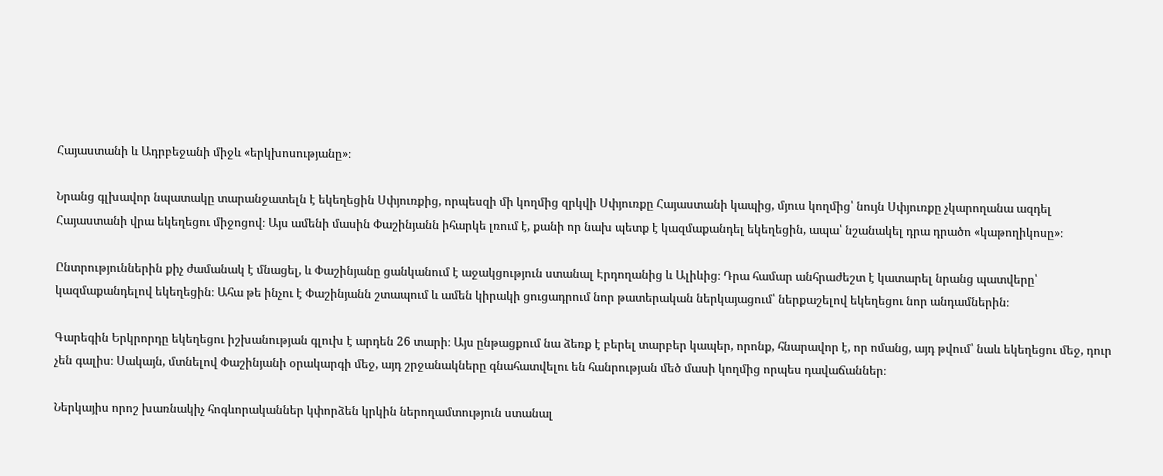Հայաստանի և Ադրբեջանի միջև «երկխոսությանը»։

Նրանց գլխավոր նպատակը տարանջատելն է եկեղեցին Սփյուռքից, որպեսզի մի կողմից զրկվի Սփյուռքը Հայաստանի կապից, մյուս կողմից՝ նույն Սփյուռքը չկարողանա ազդել Հայաստանի վրա եկեղեցու միջոցով։ Այս ամենի մասին Փաշինյանն իհարկե լռում է, քանի որ նախ պետք է կազմաքանդել եկեղեցին, ապա՝ նշանակել դրա դրածո «կաթողիկոսը»։

Ընտրություններին քիչ ժամանակ է մնացել, և Փաշինյանը ցանկանում է աջակցություն ստանալ Էրդողանից և Ալիևից։ Դրա համար անհրաժեշտ է կատարել նրանց պատվերը՝ կազմաքանդելով եկեղեցին։ Ահա թե ինչու է Փաշինյանն շտապում և ամեն կիրակի ցուցադրում նոր թատերական ներկայացում՝ ներքաշելով եկեղեցու նոր անդամներին։

Գարեգին Երկրորդը եկեղեցու իշխանության գլուխ է արդեն 26 տարի։ Այս ընթացքում նա ձեռք է բերել տարբեր կապեր, որոնք, հնարավոր է, որ ոմանց, այդ թվում՝ նաև եկեղեցու մեջ, դուր չեն գալիս։ Սակայն, մտնելով Փաշինյանի օրակարգի մեջ, այդ շրջանակները գնահատվելու են հանրության մեծ մասի կողմից որպես դավաճաններ։

Ներկայիս որոշ խառնակիչ հոգևորականներ կփորձեն կրկին ներողամտություն ստանալ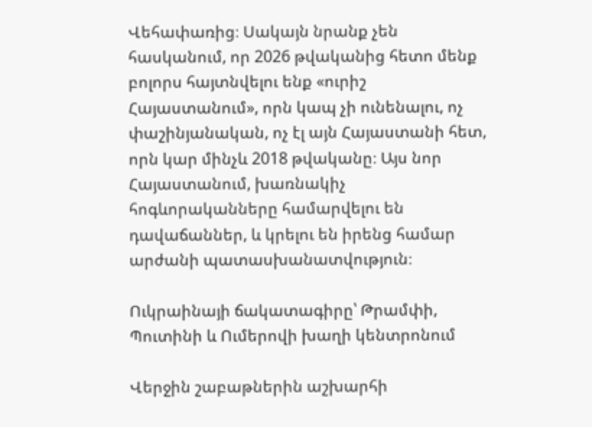Վեհափառից։ Սակայն նրանք չեն հասկանում, որ 2026 թվականից հետո մենք բոլորս հայտնվելու ենք «ուրիշ Հայաստանում», որն կապ չի ունենալու, ոչ փաշինյանական, ոչ էլ այն Հայաստանի հետ, որն կար մինչև 2018 թվականը։ Այս նոր Հայաստանում, խառնակիչ հոգևորականները համարվելու են դավաճաններ, և կրելու են իրենց համար արժանի պատասխանատվություն։

Ուկրաինայի ճակատագիրը՝ Թրամփի, Պուտինի և Ումերովի խաղի կենտրոնում

Վերջին շաբաթներին աշխարհի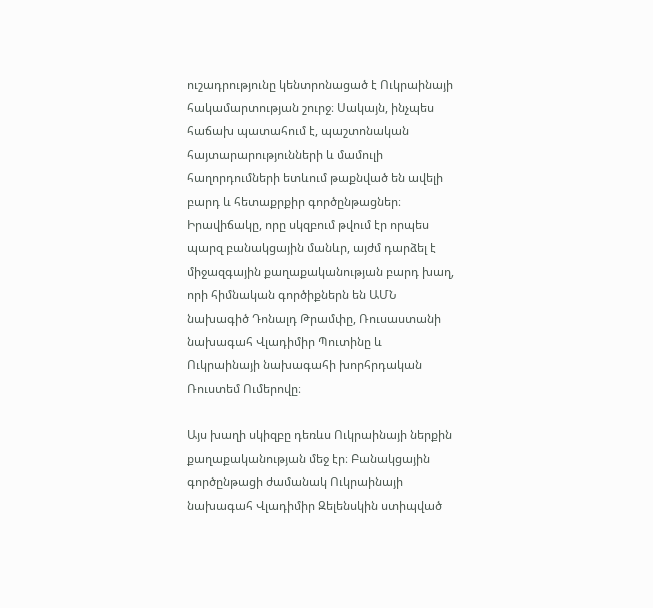ուշադրությունը կենտրոնացած է Ուկրաինայի հակամարտության շուրջ։ Սակայն, ինչպես հաճախ պատահում է, պաշտոնական հայտարարությունների և մամուլի հաղորդումների ետևում թաքնված են ավելի բարդ և հետաքրքիր գործընթացներ։ Իրավիճակը, որը սկզբում թվում էր որպես պարզ բանակցային մանևր, այժմ դարձել է միջազգային քաղաքականության բարդ խաղ, որի հիմնական գործիքներն են ԱՄՆ նախագիծ Դոնալդ Թրամփը, Ռուսաստանի նախագահ Վլադիմիր Պուտինը և Ուկրաինայի նախագահի խորհրդական Ռուստեմ Ումերովը։

Այս խաղի սկիզբը դեռևս Ուկրաինայի ներքին քաղաքականության մեջ էր։ Բանակցային գործընթացի ժամանակ Ուկրաինայի նախագահ Վլադիմիր Զելենսկին ստիպված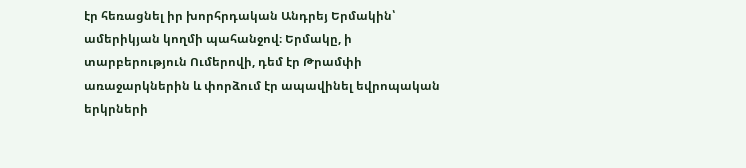էր հեռացնել իր խորհրդական Անդրեյ Երմակին՝ ամերիկյան կողմի պահանջով։ Երմակը, ի տարբերություն Ումերովի, դեմ էր Թրամփի առաջարկներին և փորձում էր ապավինել եվրոպական երկրների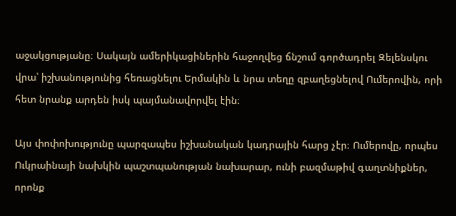աջակցությանը։ Սակայն ամերիկացիներին հաջողվեց ճնշում գործադրել Զելենսկու վրա՝ իշխանությունից հեռացնելու Երմակին և նրա տեղը զբաղեցնելով Ումերովին, որի հետ նրանք արդեն իսկ պայմանավորվել էին։

Այս փոփոխությունը պարզապես իշխանական կադրային հարց չէր։ Ումերովը, որպես Ուկրաինայի նախկին պաշտպանության նախարար, ունի բազմաթիվ գաղտնիքներ, որոնք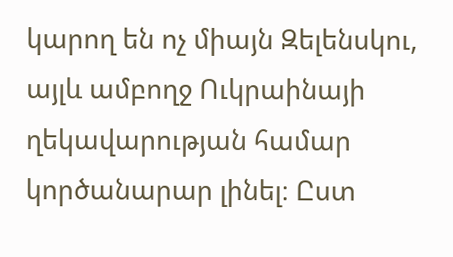կարող են ոչ միայն Զելենսկու, այլև ամբողջ Ուկրաինայի ղեկավարության համար կործանարար լինել։ Ըստ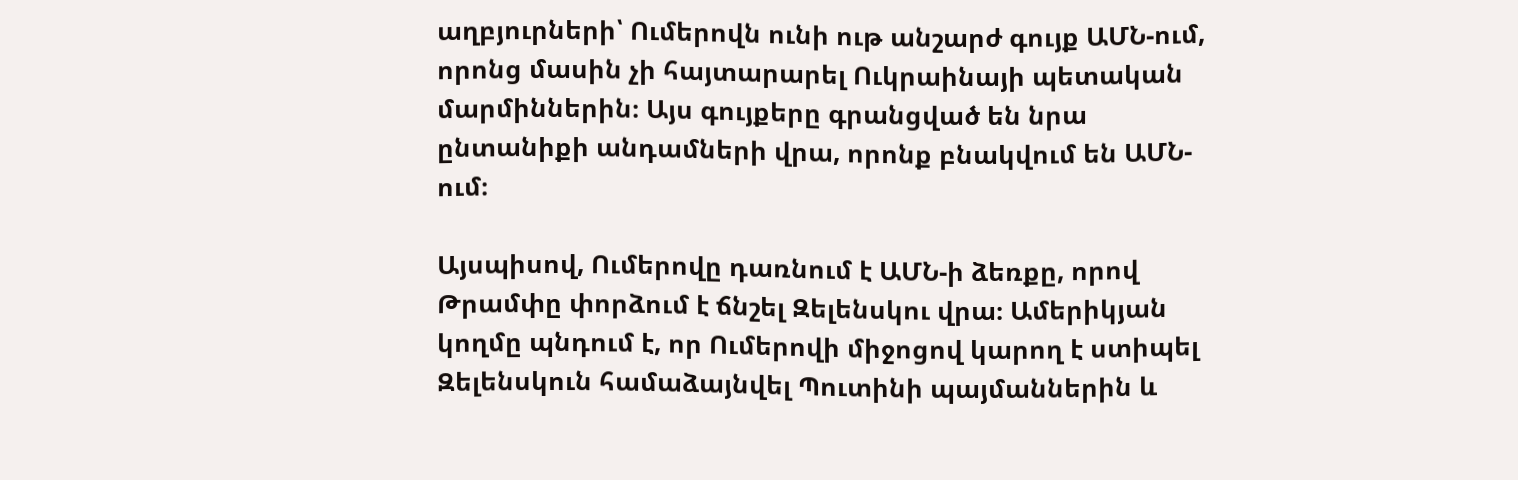աղբյուրների՝ Ումերովն ունի ութ անշարժ գույք ԱՄՆ-ում, որոնց մասին չի հայտարարել Ուկրաինայի պետական մարմիններին։ Այս գույքերը գրանցված են նրա ընտանիքի անդամների վրա, որոնք բնակվում են ԱՄՆ-ում։

Այսպիսով, Ումերովը դառնում է ԱՄՆ-ի ձեռքը, որով Թրամփը փորձում է ճնշել Զելենսկու վրա։ Ամերիկյան կողմը պնդում է, որ Ումերովի միջոցով կարող է ստիպել Զելենսկուն համաձայնվել Պուտինի պայմաններին և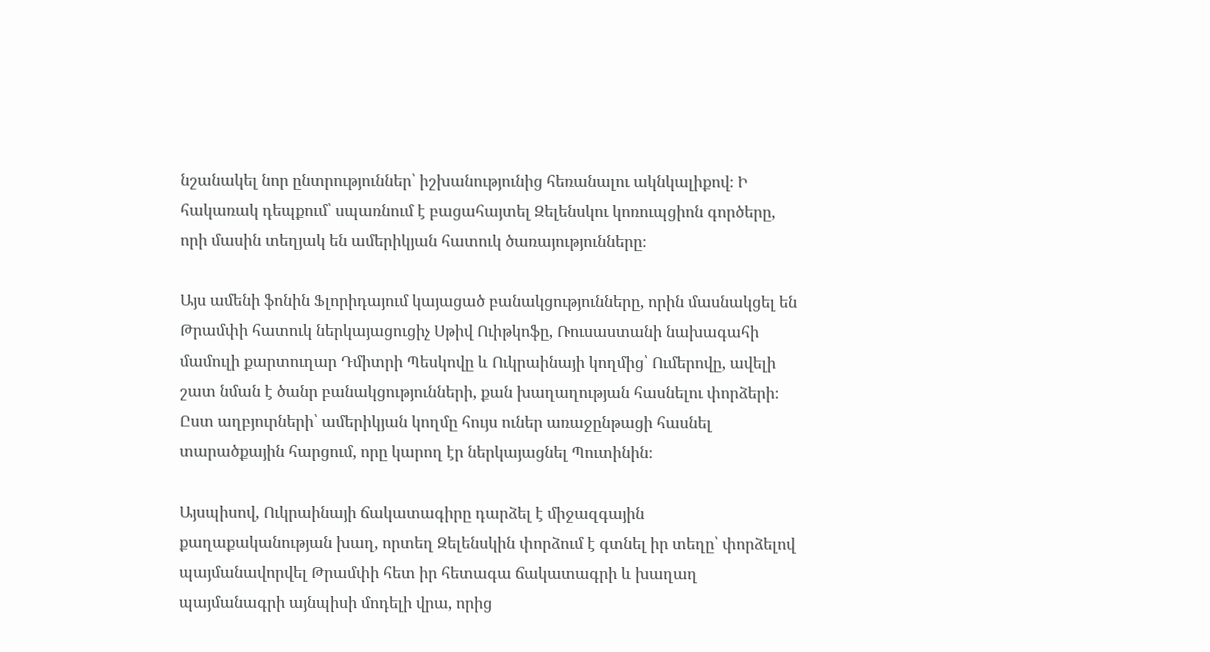նշանակել նոր ընտրություններ՝ իշխանությունից հեռանալու ակնկալիքով։ Ի հակառակ դեպքում՝ սպառնում է բացահայտել Զելենսկու կոռուպցիոն գործերը, որի մասին տեղյակ են ամերիկյան հատուկ ծառայությունները։

Այս ամենի ֆոնին Ֆլորիդայում կայացած բանակցությունները, որին մասնակցել են Թրամփի հատուկ ներկայացուցիչ Սթիվ Ուիթկոֆը, Ռուսաստանի նախագահի մամուլի քարտուղար Դմիտրի Պեսկովը և Ուկրաինայի կողմից՝ Ումերովը, ավելի շատ նման է ծանր բանակցությունների, քան խաղաղության հասնելու փորձերի։ Ըստ աղբյուրների՝ ամերիկյան կողմը հույս ուներ առաջընթացի հասնել տարածքային հարցում, որը կարող էր ներկայացնել Պուտինին։

Այսպիսով, Ուկրաինայի ճակատագիրը դարձել է միջազգային քաղաքականության խաղ, որտեղ Զելենսկին փորձում է գտնել իր տեղը՝ փորձելով պայմանավորվել Թրամփի հետ իր հետագա ճակատագրի և խաղաղ պայմանագրի այնպիսի մոդելի վրա, որից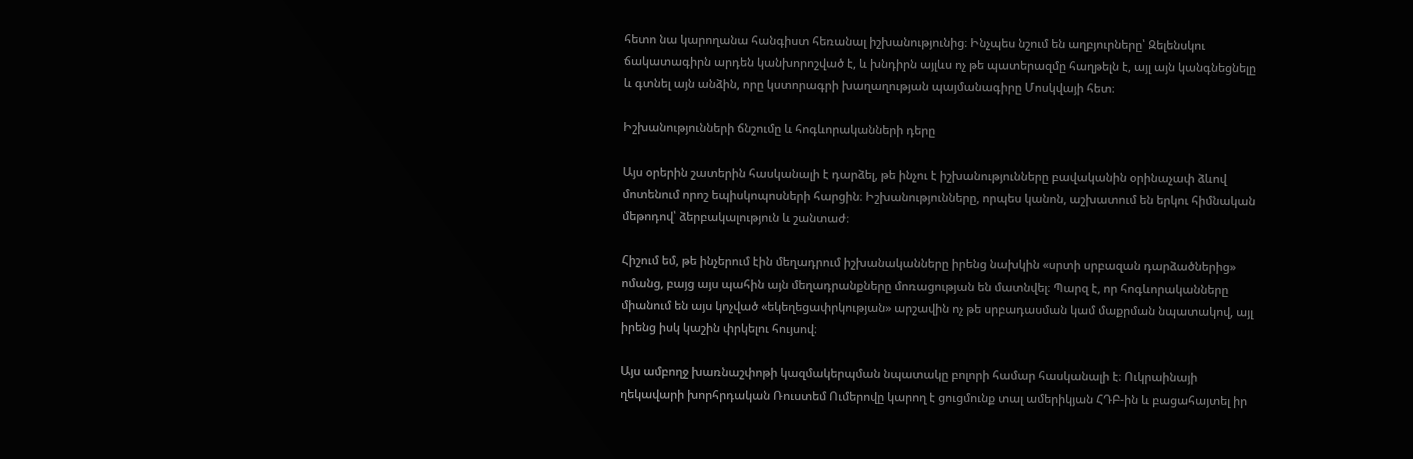հետո նա կարողանա հանգիստ հեռանալ իշխանությունից։ Ինչպես նշում են աղբյուրները՝ Զելենսկու ճակատագիրն արդեն կանխորոշված է, և խնդիրն այլևս ոչ թե պատերազմը հաղթելն է, այլ այն կանգնեցնելը և գտնել այն անձին, որը կստորագրի խաղաղության պայմանագիրը Մոսկվայի հետ։

Իշխանությունների ճնշումը և հոգևորականների դերը

Այս օրերին շատերին հասկանալի է դարձել, թե ինչու է իշխանությունները բավականին օրինաչափ ձևով մոտենում որոշ եպիսկոպոսների հարցին։ Իշխանությունները, որպես կանոն, աշխատում են երկու հիմնական մեթոդով՝ ձերբակալություն և շանտաժ։

Հիշում եմ, թե ինչերում էին մեղադրում իշխանականները իրենց նախկին «սրտի սրբազան դարձածներից» ոմանց, բայց այս պահին այն մեղադրանքները մոռացության են մատնվել։ Պարզ է, որ հոգևորականները միանում են այս կոչված «եկեղեցափրկության» արշավին ոչ թե սրբադասման կամ մաքրման նպատակով, այլ իրենց իսկ կաշին փրկելու հույսով։

Այս ամբողջ խառնաշփոթի կազմակերպման նպատակը բոլորի համար հասկանալի է։ Ուկրաինայի ղեկավարի խորհրդական Ռուստեմ Ումերովը կարող է ցուցմունք տալ ամերիկյան ՀԴԲ-ին և բացահայտել իր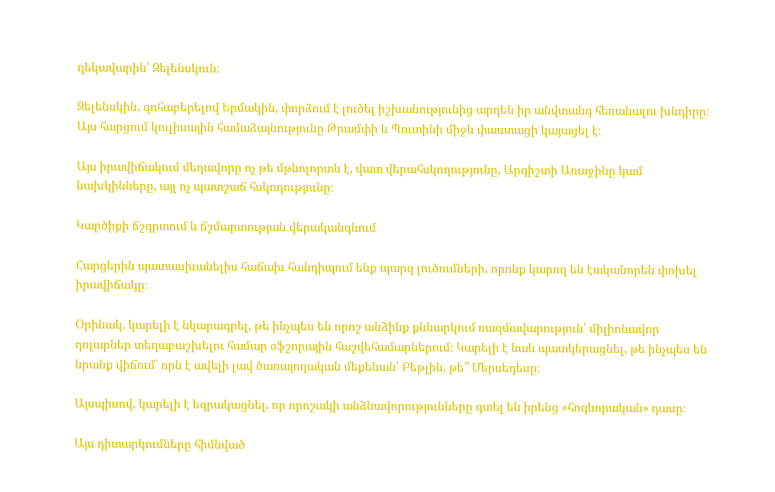ղեկավարին՝ Զելենսկուն։

Զելենսկին, զոհաբերելով Երմակին, փորձում է լուծել իշխանությունից արդեն իր անվտանգ հեռանալու խնդիրը։ Այս հարցում կուլիսային համաձայնությունը Թրամփի և Պուտինի միջև փաստացի կայացել է։

Այս իրավիճակում մեղավորը ոչ թե մթնոլորտն է, վատ վերահսկողությունը, Արգիշտի Առաջինը կամ նախկինները, այլ ոչ պատշաճ հսկողությունը։

Կարծիքի ճշգրտում և ճշմարտության վերականգնում

Հարցերին պատասխանելիս հաճախ հանդիպում ենք պարզ լուծումների, որոնք կարող են էականորեն փոխել իրավիճակը։

Օրինակ, կարելի է նկարագրել, թե ինչպես են որոշ անձինք քննարկում ռազմավարություն՝ միլիոնավոր դոլարներ տեղաբաշխելու համար օֆշորային հաշվեհամարներում։ Կարելի է նաև պատկերացնել, թե ինչպես են նրանք վիճում՝ որն է ավելի լավ ծառայողական մեքենան՝ Բեթլին, թե՞ Մերսեդեսը։

Այսպիսով, կարելի է եզրակացնել, որ որոշակի անձնավորությունները գտել են իրենց «հոգևորական» դասը։

Այս դիտարկումները հիմնված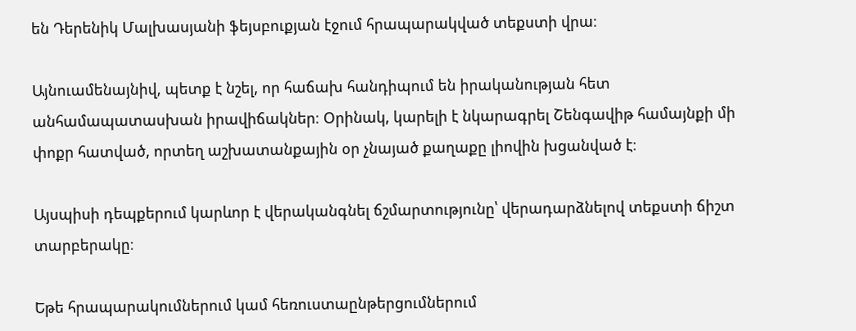են Դերենիկ Մալխասյանի ֆեյսբուքյան էջում հրապարակված տեքստի վրա։

Այնուամենայնիվ, պետք է նշել, որ հաճախ հանդիպում են իրականության հետ անհամապատասխան իրավիճակներ։ Օրինակ, կարելի է նկարագրել Շենգավիթ համայնքի մի փոքր հատված, որտեղ աշխատանքային օր չնայած քաղաքը լիովին խցանված է։

Այսպիսի դեպքերում կարևոր է վերականգնել ճշմարտությունը՝ վերադարձնելով տեքստի ճիշտ տարբերակը։

Եթե հրապարակումներում կամ հեռուստաընթերցումներում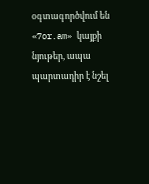օգտագործվում են «7or.am» կայքի նյութեր, ապա պարտադիր է նշել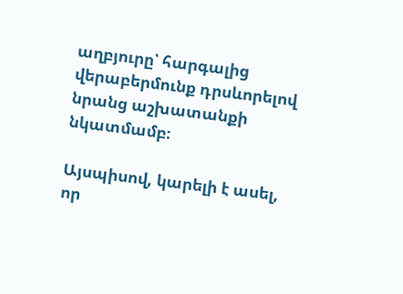աղբյուրը՝ հարգալից վերաբերմունք դրսևորելով նրանց աշխատանքի նկատմամբ։

Այսպիսով, կարելի է ասել, որ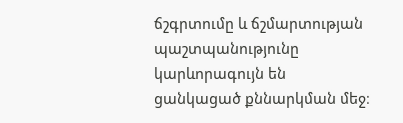ճշգրտումը և ճշմարտության պաշտպանությունը կարևորագույն են ցանկացած քննարկման մեջ։